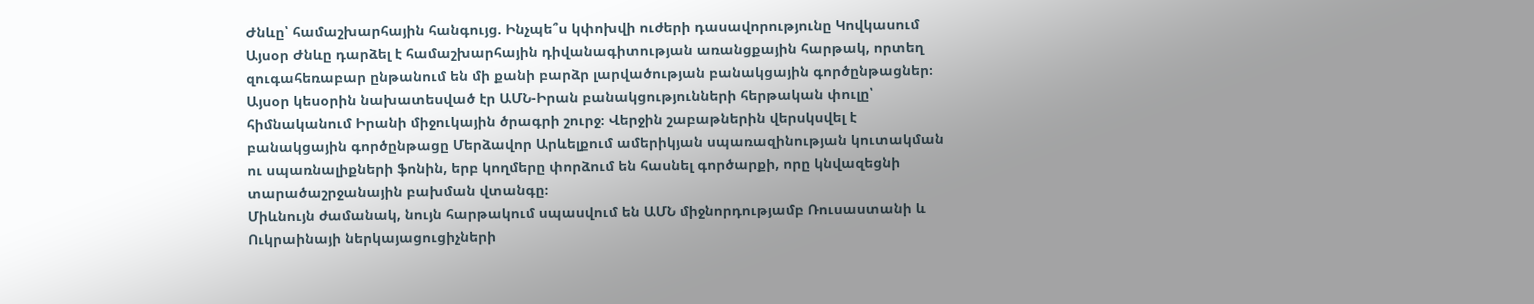Ժնևը՝ համաշխարհային հանգույց. Ինչպե՞ս կփոխվի ուժերի դասավորությունը Կովկասում
Այսօր Ժնևը դարձել է համաշխարհային դիվանագիտության առանցքային հարթակ, որտեղ զուգահեռաբար ընթանում են մի քանի բարձր լարվածության բանակցային գործընթացներ։
Այսօր կեսօրին նախատեսված էր ԱՄՆ-Իրան բանակցությունների հերթական փուլը՝ հիմնականում Իրանի միջուկային ծրագրի շուրջ։ Վերջին շաբաթներին վերսկսվել է բանակցային գործընթացը Մերձավոր Արևելքում ամերիկյան սպառազինության կուտակման ու սպառնալիքների ֆոնին, երբ կողմերը փորձում են հասնել գործարքի, որը կնվազեցնի տարածաշրջանային բախման վտանգը։
Միևնույն ժամանակ, նույն հարթակում սպասվում են ԱՄՆ միջնորդությամբ Ռուսաստանի և Ուկրաինայի ներկայացուցիչների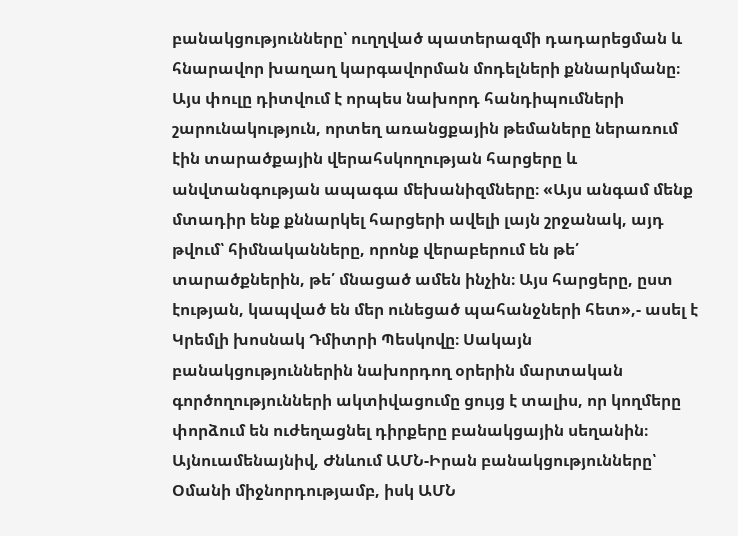բանակցությունները՝ ուղղված պատերազմի դադարեցման և հնարավոր խաղաղ կարգավորման մոդելների քննարկմանը։ Այս փուլը դիտվում է որպես նախորդ հանդիպումների շարունակություն, որտեղ առանցքային թեմաները ներառում էին տարածքային վերահսկողության հարցերը և անվտանգության ապագա մեխանիզմները։ «Այս անգամ մենք մտադիր ենք քննարկել հարցերի ավելի լայն շրջանակ, այդ թվում՝ հիմնականները, որոնք վերաբերում են թե՛ տարածքներին, թե՛ մնացած ամեն ինչին։ Այս հարցերը, ըստ էության, կապված են մեր ունեցած պահանջների հետ»,- ասել է Կրեմլի խոսնակ Դմիտրի Պեսկովը։ Սակայն բանակցություններին նախորդող օրերին մարտական գործողությունների ակտիվացումը ցույց է տալիս, որ կողմերը փորձում են ուժեղացնել դիրքերը բանակցային սեղանին։ Այնուամենայնիվ, Ժնևում ԱՄՆ-Իրան բանակցությունները՝ Օմանի միջնորդությամբ, իսկ ԱՄՆ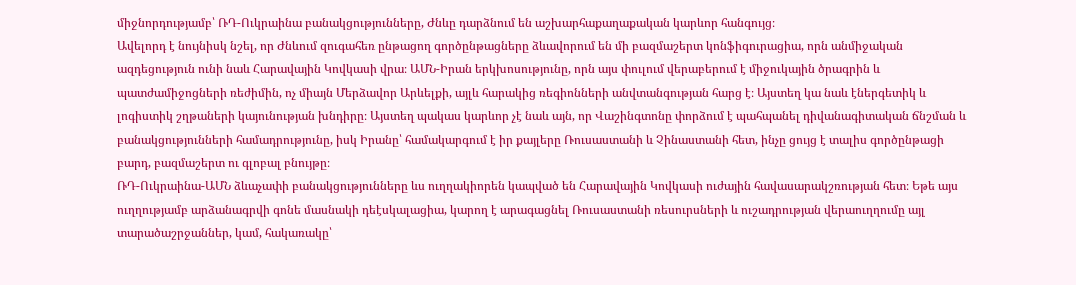միջնորդությամբ՝ ՌԴ-Ուկրաինա բանակցությունները, Ժնևը դարձնում են աշխարհաքաղաքական կարևոր հանգույց։
Ավելորդ է նույնիսկ նշել, որ Ժնևում զուգահեռ ընթացող գործընթացները ձևավորում են մի բազմաշերտ կոնֆիգուրացիա, որն անմիջական ազդեցություն ունի նաև Հարավային Կովկասի վրա։ ԱՄՆ-Իրան երկխոսությունը, որն այս փուլում վերաբերում է միջուկային ծրագրին և պատժամիջոցների ռեժիմին, ոչ միայն Մերձավոր Արևելքի, այլև հարակից ռեգիոնների անվտանգության հարց է։ Այստեղ կա նաև էներգետիկ և լոգիստիկ շղթաների կայունության խնդիրը։ Այստեղ պակաս կարևոր չէ նաև այն, որ Վաշինգտոնը փորձում է պահպանել դիվանագիտական ճնշման և բանակցությունների համադրությունը, իսկ Իրանը՝ համակարգում է իր քայլերը Ռուսաստանի և Չինաստանի հետ, ինչը ցույց է տալիս գործընթացի բարդ, բազմաշերտ ու գլոբալ բնույթը։
ՌԴ-Ուկրաինա-ԱՄՆ ձևաչափի բանակցությունները ևս ուղղակիորեն կապված են Հարավային Կովկասի ուժային հավասարակշռության հետ։ Եթե այս ուղղությամբ արձանագրվի գոնե մասնակի դեէսկալացիա, կարող է արագացնել Ռուսաստանի ռեսուրսների և ուշադրության վերաուղղումը այլ տարածաշրջաններ, կամ, հակառակը՝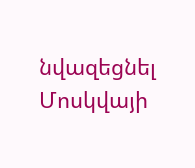նվազեցնել Մոսկվայի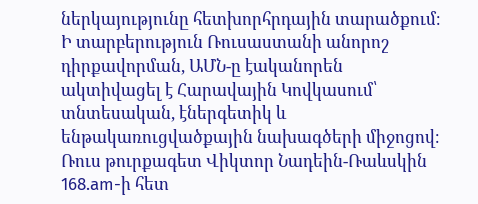ներկայությունը հետխորհրդային տարածքում։ Ի տարբերություն Ռուսաստանի անորոշ դիրքավորման, ԱՄՆ-ը էականորեն ակտիվացել է Հարավային Կովկասում՝ տնտեսական, էներգետիկ և ենթակառուցվածքային նախագծերի միջոցով։
Ռուս թուրքագետ Վիկտոր Նադեին-Ռաևսկին 168.am-ի հետ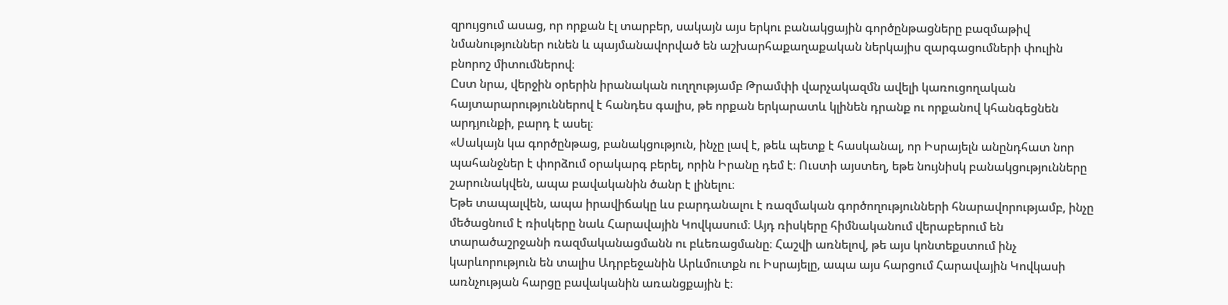զրույցում ասաց, որ որքան էլ տարբեր, սակայն այս երկու բանակցային գործընթացները բազմաթիվ նմանություններ ունեն և պայմանավորված են աշխարհաքաղաքական ներկայիս զարգացումների փուլին բնորոշ միտումներով։
Ըստ նրա, վերջին օրերին իրանական ուղղությամբ Թրամփի վարչակազմն ավելի կառուցողական հայտարարություններով է հանդես գալիս, թե որքան երկարատև կլինեն դրանք ու որքանով կհանգեցնեն արդյունքի, բարդ է ասել։
«Սակայն կա գործընթաց, բանակցություն, ինչը լավ է, թեև պետք է հասկանալ, որ Իսրայելն անընդհատ նոր պահանջներ է փորձում օրակարգ բերել, որին Իրանը դեմ է։ Ուստի այստեղ, եթե նույնիսկ բանակցությունները շարունակվեն, ապա բավականին ծանր է լինելու։
Եթե տապալվեն, ապա իրավիճակը ևս բարդանալու է ռազմական գործողությունների հնարավորությամբ, ինչը մեծացնում է ռիսկերը նաև Հարավային Կովկասում։ Այդ ռիսկերը հիմնականում վերաբերում են տարածաշրջանի ռազմականացմանն ու բևեռացմանը։ Հաշվի առնելով, թե այս կոնտեքստում ինչ կարևորություն են տալիս Ադրբեջանին Արևմուտքն ու Իսրայելը, ապա այս հարցում Հարավային Կովկասի առնչության հարցը բավականին առանցքային է։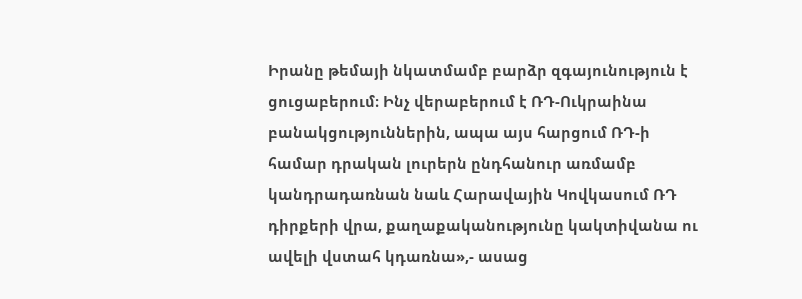Իրանը թեմայի նկատմամբ բարձր զգայունություն է ցուցաբերում։ Ինչ վերաբերում է ՌԴ-Ուկրաինա բանակցություններին, ապա այս հարցում ՌԴ-ի համար դրական լուրերն ընդհանուր առմամբ կանդրադառնան նաև Հարավային Կովկասում ՌԴ դիրքերի վրա, քաղաքականությունը կակտիվանա ու ավելի վստահ կդառնա»,- ասաց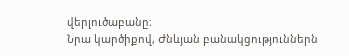վերլուծաբանը։
Նրա կարծիքով, Ժնևյան բանակցություններն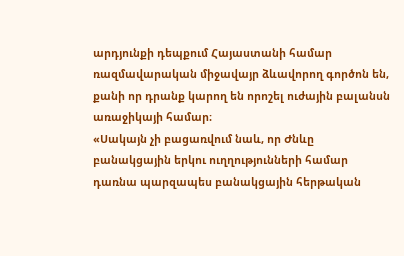արդյունքի դեպքում Հայաստանի համար ռազմավարական միջավայր ձևավորող գործոն են, քանի որ դրանք կարող են որոշել ուժային բալանսն առաջիկայի համար։
«Սակայն չի բացառվում նաև, որ Ժնևը բանակցային երկու ուղղությունների համար դառնա պարզապես բանակցային հերթական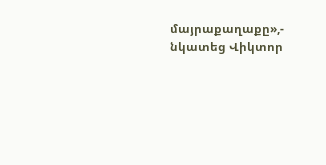մայրաքաղաքը»,- նկատեց Վիկտոր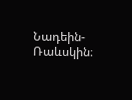Նադեին-Ռաևսկին։